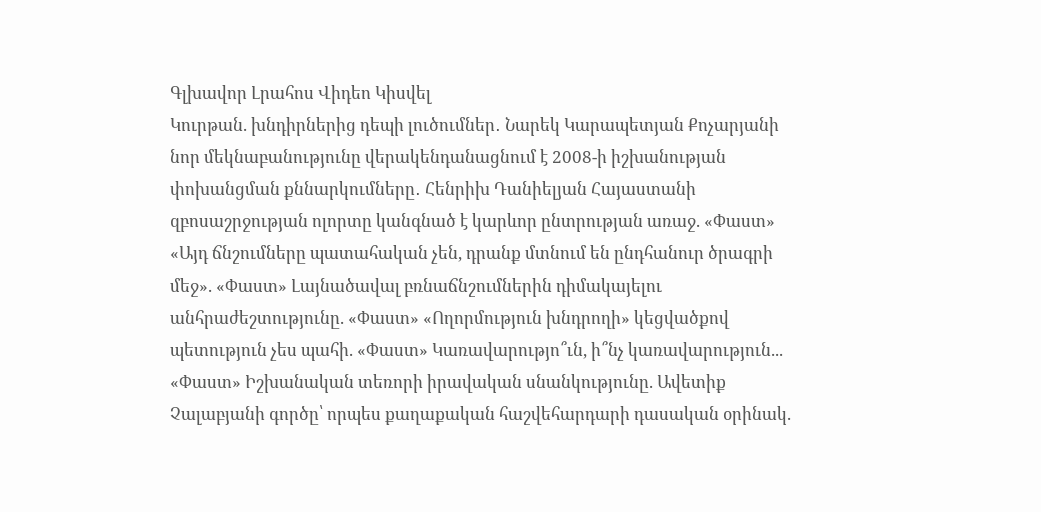Գլխավոր Լրահոս Վիդեո Կիսվել
Կուրթան. խնդիրներից դեպի լուծումներ․ Նարեկ Կարապետյան Քոչարյանի նոր մեկնաբանությունը վերակենդանացնում է 2008-ի իշխանության փոխանցման քննարկումները․ Հենրիխ Դանիելյան Հայաստանի զբոսաշրջության ոլորտը կանգնած է կարևոր ընտրության առաջ. «Փաստ» «Այդ ճնշումները պատահական չեն, դրանք մտնում են ընդհանուր ծրագրի մեջ». «Փաստ» Լայնածավալ բռնաճնշումներին դիմակայելու անհրաժեշտությունը. «Փաստ» «Ողորմություն խնդրողի» կեցվածքով պետություն չես պահի. «Փաստ» Կառավարությո՞ւն, ի՞նչ կառավարություն... «Փաստ» Իշխանական տեռորի իրավական սնանկությունը. Ավետիք Չալաբյանի գործը՝ որպես քաղաքական հաշվեհարդարի դասական օրինակ.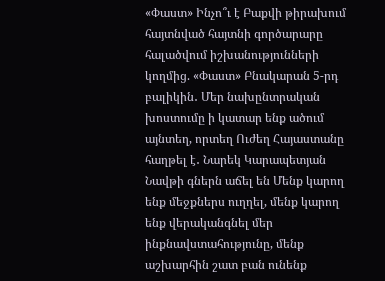«Փաստ» Ինչո՞ւ է Բաքվի թիրախում հայտնված հայտնի գործարարը հալածվում իշխանությունների կողմից. «Փաստ» Բնակարան 5-րդ բալիկին․ Մեր նախընտրական խոստումը ի կատար ենք ածում այնտեղ, որտեղ Ուժեղ Հայաստանը հաղթել է․ Նարեկ Կարապետյան Նավթի գներն աճել են Մենք կարող ենք մեջքներս ուղղել, մենք կարող ենք վերականգնել մեր ինքնավստահությունը, մենք աշխարհին շատ բան ունենք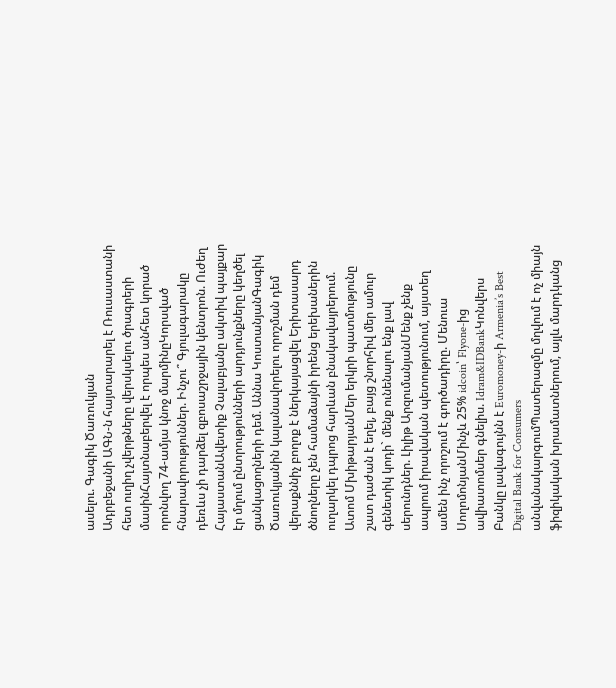ասելու. Գագիկ Ծառուկյան
Ադրբեջանի ԱԳՆ-ն հայտարարել է Ռուսաստանի հետ ուղիղ չվերթները վերսկսելու ծրագրերի մասինՀայտնաբերվել է որպես անհետ կորած որոնվող 74-ամյա կնոջ մարմինըԿորսված հնարավորություններ. Ինչու՞ Գյուլագարակը դեռևս չի դարձել զբոսաշրջային կենտրոն. Ուժեղ ՀայաստանԱվետիք Չալաբյանը ակտիվ պայքար էր մղում ընտրությունների արդյունքները կեղծել ցանկացողների դեմ. Աննա ԿոստանյանԳագիկ Ծառուկյանին կալանավորելու որոշման դեմ վերաքննիչ բողոք է ներկայացվել Երիտասարդ ծնողները չեն համաձայնի իրենց երեխաներին ուղարկել դպրոց հարևան բնակավայրերում. Ատոմ ՄխիթարյանՄեր երկրի պատմությունը շատ դաժան է եղել, բայց շնորհիվ մեր ամուր գենետիկ կոդի` մենք ունենալու ենք լավ սերունդներ. Լիլիթ ԱրզումանյանՄենք չենք ապրում իրավական պետությունում, այստեղ ամեն ինչ որոշում է գործադիրը. Մենուա ՍողոմոնյանՄինչև 25% idcoin՝ Flyone-ից ավիատոմսեր գնելիս. Idram&IDBankԿոնվերս Բանկը լավագույնն է Euromoney-ի Armenia’s Best Digital Bank for Consumers անվանակարգումՊատերազմը մղվում է ոչ միայն ֆիզիկական խրամատներում, այլև մարդկանց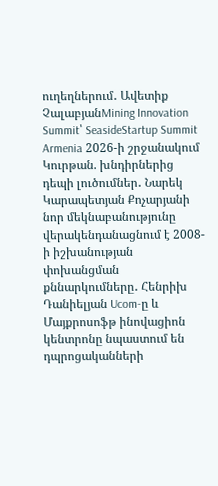ուղեղներում․ Ավետիք ՉալաբյանMining Innovation Summit՝ SeasideStartup Summit Armenia 2026-ի շրջանակում Կուրթան. խնդիրներից դեպի լուծումներ․ Նարեկ Կարապետյան Քոչարյանի նոր մեկնաբանությունը վերակենդանացնում է 2008-ի իշխանության փոխանցման քննարկումները․ Հենրիխ Դանիելյան Ucom-ը և Մայքրոսոֆթ ինովացիոն կենտրոնը նպաստում են դպրոցականների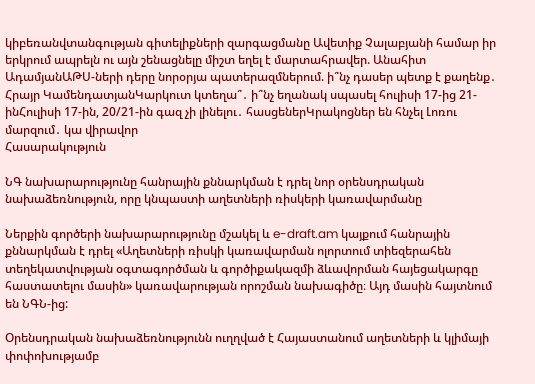կիբեռանվտանգության գիտելիքների զարգացմանը Ավետիք Չալաբյանի համար իր երկրում ապրելն ու այն շենացնելը միշտ եղել է մարտահրավեր. Անահիտ ԱդամյանԱԹՍ-ների դերը նորօրյա պատերազմներում. ի՞նչ դասեր պետք է քաղենք․ Հրայր ԿամենդատյանԿարկուտ կտեղա՞․ ի՞նչ եղանակ սպասել հուլիսի 17-ից 21-ինՀուլիսի 17-ին, 20/21-ին գազ չի լինելու․ հասցեներԿրակոցներ են հնչել Լոռու մարզում․ կա վիրավոր
Հասարակություն

ՆԳ նախարարությունը հանրային քննարկման է դրել նոր օրենսդրական նախաձեռնություն, որը կնպաստի աղետների ռիսկերի կառավարմանը

Ներքին գործերի նախարարությունը մշակել և e-draft.am կայքում հանրային քննարկման է դրել «Աղետների ռիսկի կառավարման ոլորտում տիեզերահեն տեղեկատվության օգտագործման և գործիքակազմի ձևավորման հայեցակարգը հաստատելու մասին» կառավարության որոշման նախագիծը։ Այդ մասին հայտնում են ՆԳՆ-ից:

Օրենսդրական նախաձեռնությունն ուղղված է Հայաստանում աղետների և կլիմայի փոփոխությամբ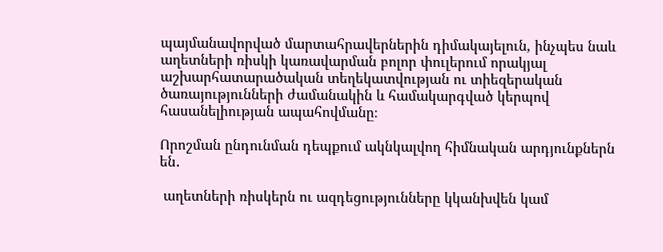պայմանավորված մարտահրավերներին դիմակայելուն, ինչպես նաև աղետների ռիսկի կառավարման բոլոր փուլերում որակյալ աշխարհատարածական տեղեկատվության ու տիեզերական ծառայությունների ժամանակին և համակարգված կերպով հասանելիության ապահովմանը։

Որոշման ընդունման դեպքում ակնկալվող հիմնական արդյունքներն են․

 աղետների ռիսկերն ու ազդեցությունները կկանխվեն կամ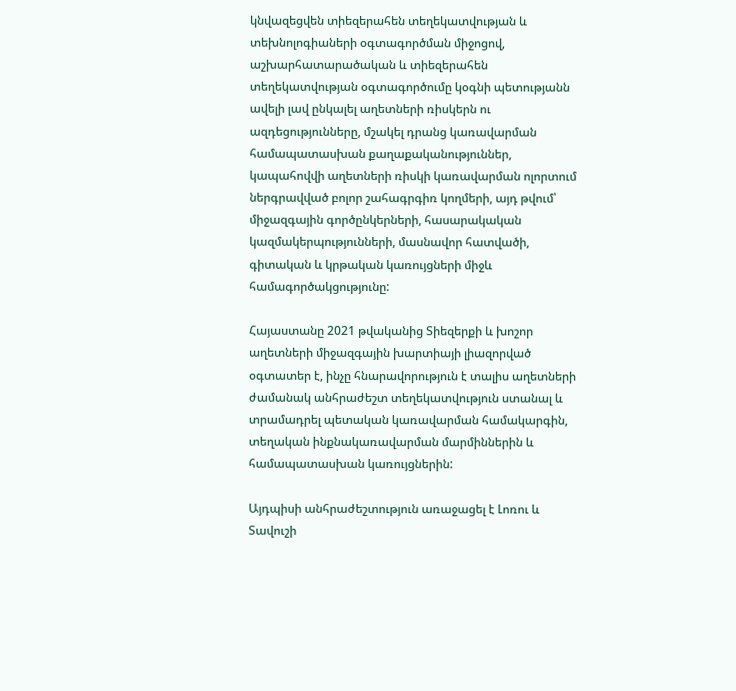կնվազեցվեն տիեզերահեն տեղեկատվության և տեխնոլոգիաների օգտագործման միջոցով,
աշխարհատարածական և տիեզերահեն տեղեկատվության օգտագործումը կօգնի պետությանն ավելի լավ ընկալել աղետների ռիսկերն ու ազդեցությունները, մշակել դրանց կառավարման համապատասխան քաղաքականություններ,
կապահովվի աղետների ռիսկի կառավարման ոլորտում ներգրավված բոլոր շահագրգիռ կողմերի, այդ թվում՝ միջազգային գործընկերների, հասարակական կազմակերպությունների, մասնավոր հատվածի, գիտական և կրթական կառույցների միջև համագործակցությունը:

Հայաստանը 2021 թվականից Տիեզերքի և խոշոր աղետների միջազգային խարտիայի լիազորված օգտատեր է, ինչը հնարավորություն է տալիս աղետների ժամանակ անհրաժեշտ տեղեկատվություն ստանալ և տրամադրել պետական կառավարման համակարգին, տեղական ինքնակառավարման մարմիններին և համապատասխան կառույցներին:

Այդպիսի անհրաժեշտություն առաջացել է Լոռու և Տավուշի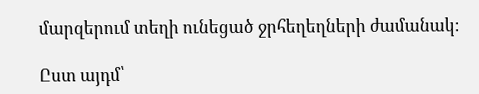մարզերում տեղի ունեցած ջրհեղեղների ժամանակ։

Ըստ այդմ՝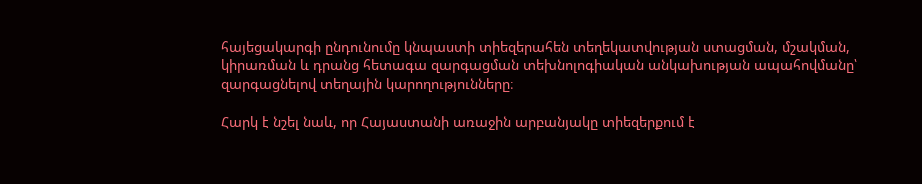հայեցակարգի ընդունումը կնպաստի տիեզերահեն տեղեկատվության ստացման, մշակման, կիրառման և դրանց հետագա զարգացման տեխնոլոգիական անկախության ապահովմանը՝ զարգացնելով տեղային կարողությունները։

Հարկ է նշել նաև, որ Հայաստանի առաջին արբանյակը տիեզերքում է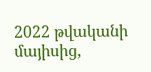2022 թվականի մայիսից,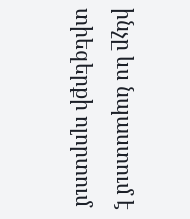ինչը ևս նպաստում է տիեզերքի ոլորտում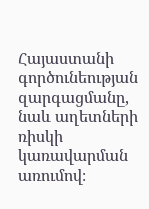Հայաստանի գործունեության զարգացմանը, նաև աղետների ռիսկի կառավարման առումով։